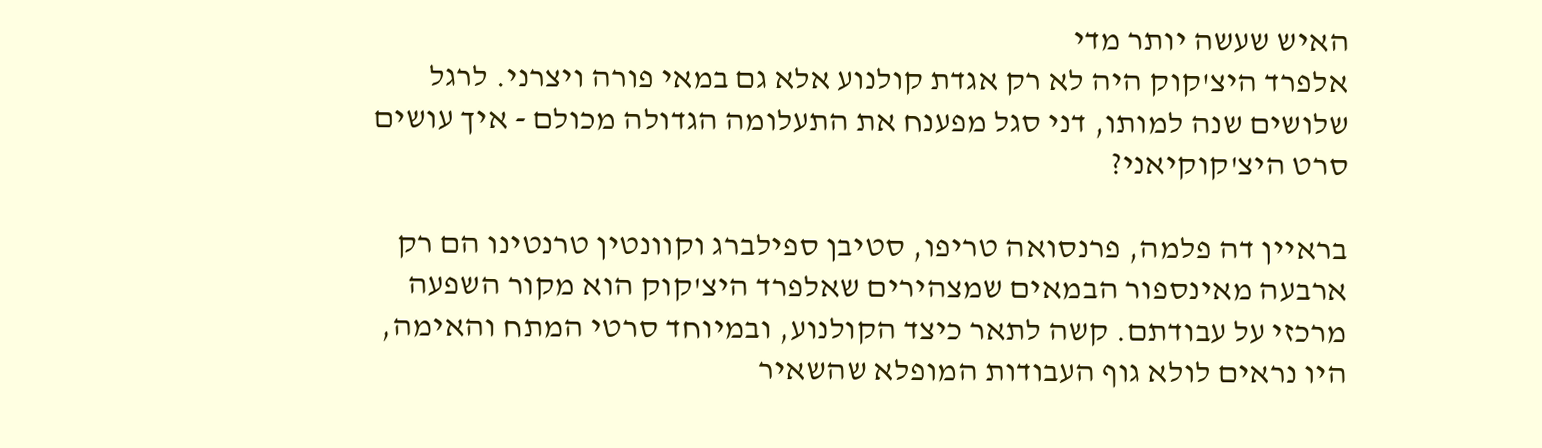האיש שעשה יותר מדי
אלפרד היצ'קוק היה לא רק אגדת קולנוע אלא גם במאי פורה ויצרני. לרגל שלושים שנה למותו, דני סגל מפענח את התעלומה הגדולה מכולם - איך עושים סרט היצ'קוקיאני?

בראיין דה פלמה, פרנסואה טריפו, סטיבן ספילברג וקוונטין טרנטינו הם רק ארבעה מאינספור הבמאים שמצהירים שאלפרד היצ'קוק הוא מקור השפעה מרכזי על עבודתם. קשה לתאר כיצד הקולנוע, ובמיוחד סרטי המתח והאימה, היו נראים לולא גוף העבודות המופלא שהשאיר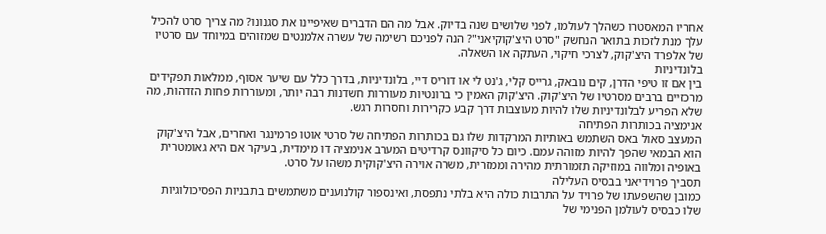אחריו המאסטרו כשהלך לעולמו, לפני שלושים שנה בדיוק. אבל מה הם הדברים שאיפיינו את סגנונו? מה צריך סרט להכיל עלך מנת לזכות בתואר הנחשק "סרט היצ'קוקיאני"? הנה לפניכם רשימה של עשרה אלמנטים שמזוהים במיוחד עם סרטיו של אלפרד היצ'קוק, לצרכי חיקוי, העתקה או השאלה.
בלונדיניות
בין אם זו טיפי הדרן, קים נובאק, גרייס קלי, ג'נט לי או דוריס דיי, בלונדיניות, בדרך כלל עם שיער אסוף, ממלאות תפקידים מרכזיים ברבים מסרטיו של היצ'קוק. היצ'קוק האמין כי ברונטיות מעוררות חשדנות רבה יותר, ומעוררות פחות הזדהות, מה שלא הפריע לבלונדיניות שלו להיות מעוצבות דרך קבע כקרירות וחסרות רגש.
אנימציה בכותרות הפתיחה
המעצב סאול באס השתמש באותיות המרקדות שלו גם בכותרות הפתיחה של סרטי אוטו פרמינגר ואחרים, אבל היצ'קוק הוא הבמאי שהפך להיות מזוהה עמם. כיום כל סיקוונס קרדיטים המערב אנימציה דו מימדית, בעיקר אם היא גאומטרית באופיה ומלווה במוזיקה תזמורתית מהירה וממזרית, משרה אוירה היצ'קוקית משהו על סרט.
תסביך פרוידיאני בבסיס העלילה
כמובן שהשפעתו של פרויד על התרבות כולה היא בלתי נתפסת, ואינספור קולנוענים משתמשים בתבניות הפסיכולוגיות שלו כבסיס לעולמן הפנימי של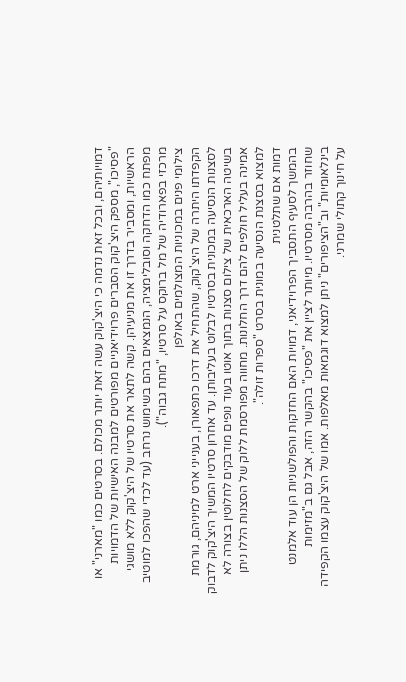דמויותיהם, ובכל זאת נדמה כי היצ'קוק עשה זאת יותר מכולם. בסרטים כמו "מארני" או "פסיכו", מספק היצ'קוק הסברים פרוידיאניים מפורטים למבנה האישיות של הדמויות הראשיות, ומסביר בדרך זו את מניעיהן. קשה לתאר את סרטיו של היצ'קוק ללא מושגי מפתח כמו הדחקה וסובלימציה, הנמצאים בהם בשימוש נרחב (עד לכדי שהפכו למוטיב מרכזי בפארודיה של מל ברוקס על סרטיו, "מתח גבוה").
צילומי פנים במכוניות המצולמים באולפן
הקפדתו היתרה של היצ'קוק, שהתחיל את דרכו כתפאורן, בענייני ארט למיניהם, גורמת לסצנות הנסיעה במכונית בסרטיו לבלוט בעליבותן. עד אחרון סרטיו המשיך היצ'קוק לדבוק בשיטה הארכאית של צילום סצנות בתוך אוטו בעוד נופים מודבקים לחלוטין בצורה לא אמינה בעליל חולפים להם דרך החלונות. מחווה מפורסמת ללוק של הסצנות הללו ניתן למצוא בסצנת הנסיעה במונית בסרט "ספרות זולה".
דמות אם שתלטנית
בהמשך לסעיף התסביך הפרוידיאני, דמויות האם החזקות והפולשניות הן עוד אלמנט שחוזר בהרבה מסרטיו. מיותר לציין את "פסיכו" בהקשר הזה, אבל גם ב"מזימות בינלאומיות" וב"הציפורים" ניתן למצוא דוגמאות מאלפות. אמו של היצ'קוק עצמו הקפידה על חינוך קתולי שמרני.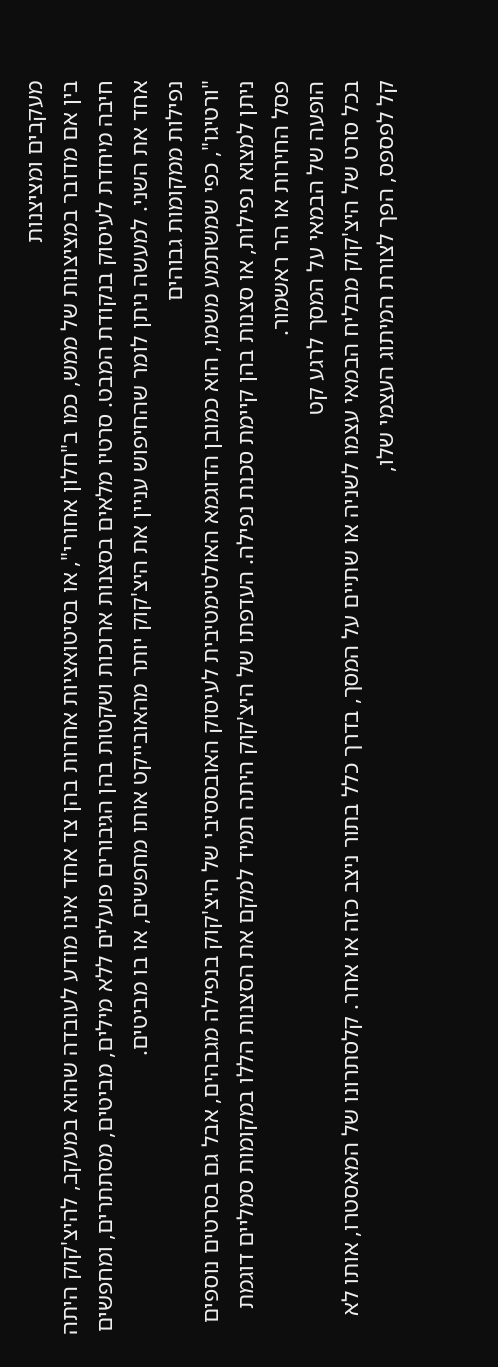מעקבים ומציצנות
בין אם מדובר במציצנות של ממש, כמו ב"חלון אחורי", או בסיטואציות אחרות בהן צד אחד אינו מודע לעובדה שהוא במעקב, להיצ'קוק היתה חיבה מיחדת לעיסוק בנקודת המבט. סרטיו מלאים בסצנות ארוכות ושקטות בהן הגיבורים פועלים ללא מילים, מביטים, מסתתרים, ומחפשים אחד את השני. למעשה ניתן לומר שהחיפוש עניין את היצ'קוק יותר מהאובייקט אותו מחפשים, או בו מביטים.
נפילות ממקומות גבוהים
"ורטיגו", כפי שמשתמע משמו, הוא כמובן הדוגמא האולטימטיבית לעיסוק האובססיבי של היצ'קוק בנפילה מגבהים, אבל גם בסרטים נוספים ניתן למצוא נפילות, או סצנות בהן קיימת סכנת נפילה. העדפתו של היצ'קוק היתה תמיד למקם את הסצנות הללו במקומות סמליים דוגמת פסל החירות או הר ראשמור.
הופעה של הבמאי על המסך לרגע קט
בכל סרט של היצ'קוק מבליח הבמאי עצמו לשניה או שתיים על המסך, בדרך כלל בתור ניצב כזה או אחר. קלסתרונו של המאסטרו, אותו לא קל לפספס, הפך לצורת המיתוג העצמי שלו,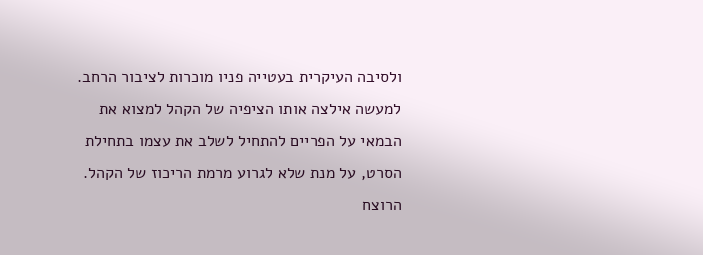ולסיבה העיקרית בעטייה פניו מוכרות לציבור הרחב. למעשה אילצה אותו הציפיה של הקהל למצוא את הבמאי על הפריים להתחיל לשלב את עצמו בתחילת הסרט, על מנת שלא לגרוע מרמת הריכוז של הקהל.
הרוצח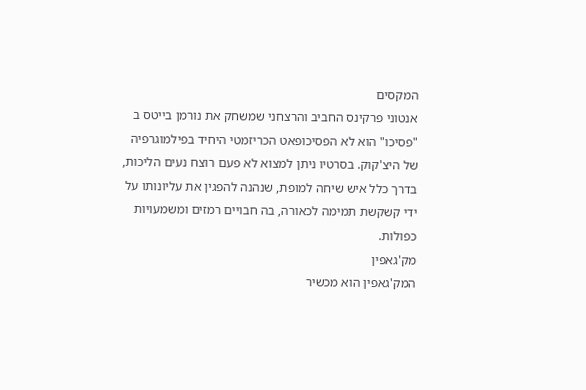המקסים
אנטוני פרקינס החביב והרצחני שמשחק את נורמן בייטס ב "פסיכו" הוא לא הפסיכופאט הכריזמטי היחיד בפילמוגרפיה של היצ'קוק. בסרטיו ניתן למצוא לא פעם רוצח נעים הליכות, בדרך כלל איש שיחה למופת, שנהנה להפגין את עליונותו על ידי קשקשת תמימה לכאורה, בה חבויים רמזים ומשמעויות כפולות.
מק'גאפין
המק'גאפין הוא מכשיר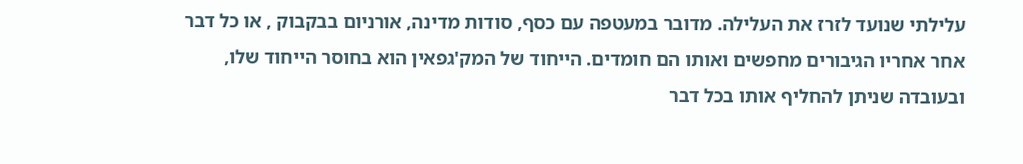עלילתי שנועד לזרז את העלילה. מדובר במעטפה עם כסף, סודות מדינה, אורניום בבקבוק , או כל דבר אחר אחריו הגיבורים מחפשים ואותו הם חומדים. הייחוד של המק'גפאין הוא בחוסר הייחוד שלו, ובעובדה שניתן להחליף אותו בכל דבר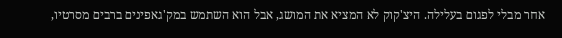אחר מבלי לפגום בעלילה. היצ'קוק לא המציא את המושג, אבל הוא השתמש במק'גאפינים ברבים מסרטיו,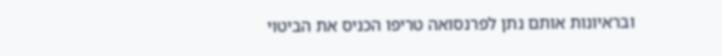ובראיונות אותם נתן לפרנסואה טריפו הכניס את הביטוי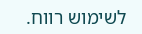לשימוש רווח.